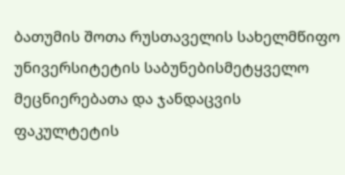ბათუმის შოთა რუსთაველის სახელმწიფო უნივერსიტეტის საბუნებისმეტყველო მეცნიერებათა და ჯანდაცვის ფაკულტეტის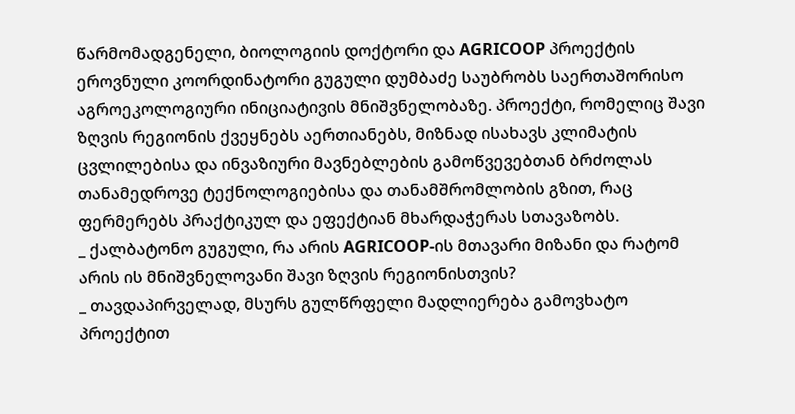წარმომადგენელი, ბიოლოგიის დოქტორი და AGRICOOP პროექტის ეროვნული კოორდინატორი გუგული დუმბაძე საუბრობს საერთაშორისო აგროეკოლოგიური ინიციატივის მნიშვნელობაზე. პროექტი, რომელიც შავი ზღვის რეგიონის ქვეყნებს აერთიანებს, მიზნად ისახავს კლიმატის ცვლილებისა და ინვაზიური მავნებლების გამოწვევებთან ბრძოლას თანამედროვე ტექნოლოგიებისა და თანამშრომლობის გზით, რაც ფერმერებს პრაქტიკულ და ეფექტიან მხარდაჭერას სთავაზობს.
_ ქალბატონო გუგული, რა არის AGRICOOP-ის მთავარი მიზანი და რატომ არის ის მნიშვნელოვანი შავი ზღვის რეგიონისთვის?
_ თავდაპირველად, მსურს გულწრფელი მადლიერება გამოვხატო პროექტით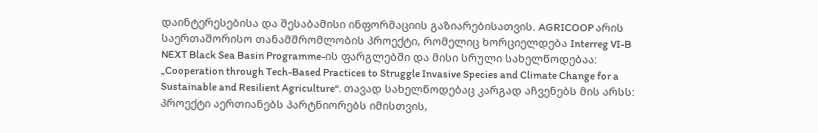დაინტერესებისა და შესაბამისი ინფორმაციის გაზიარებისათვის. AGRICOOP არის საერთაშორისო თანამშრომლობის პროექტი, რომელიც ხორციელდება Interreg VI-B NEXT Black Sea Basin Programme-ის ფარგლებში და მისი სრული სახელწოდებაა: „Cooperation through Tech-Based Practices to Struggle Invasive Species and Climate Change for a Sustainable and Resilient Agriculture“. თავად სახელწოდებაც კარგად აჩვენებს მის არსს: პროექტი აერთიანებს პარტნიორებს იმისთვის,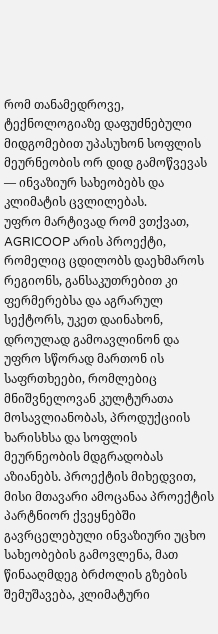რომ თანამედროვე, ტექნოლოგიაზე დაფუძნებული მიდგომებით უპასუხონ სოფლის მეურნეობის ორ დიდ გამოწვევას — ინვაზიურ სახეობებს და კლიმატის ცვლილებას.
უფრო მარტივად რომ ვთქვათ, AGRICOOP არის პროექტი, რომელიც ცდილობს დაეხმაროს რეგიონს, განსაკუთრებით კი ფერმერებსა და აგრარულ სექტორს, უკეთ დაინახონ, დროულად გამოავლინონ და უფრო სწორად მართონ ის საფრთხეები, რომლებიც მნიშვნელოვან კულტურათა მოსავლიანობას, პროდუქციის ხარისხსა და სოფლის მეურნეობის მდგრადობას აზიანებს. პროექტის მიხედვით, მისი მთავარი ამოცანაა პროექტის პარტნიორ ქვეყნებში გავრცელებული ინვაზიური უცხო სახეობების გამოვლენა, მათ წინააღმდეგ ბრძოლის გზების შემუშავება, კლიმატური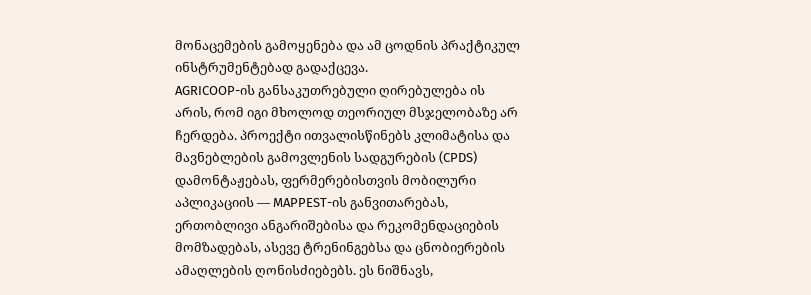მონაცემების გამოყენება და ამ ცოდნის პრაქტიკულ ინსტრუმენტებად გადაქცევა.
AGRICOOP-ის განსაკუთრებული ღირებულება ის არის, რომ იგი მხოლოდ თეორიულ მსჯელობაზე არ ჩერდება. პროექტი ითვალისწინებს კლიმატისა და მავნებლების გამოვლენის სადგურების (CPDS) დამონტაჟებას, ფერმერებისთვის მობილური აპლიკაციის — MAPPEST-ის განვითარებას, ერთობლივი ანგარიშებისა და რეკომენდაციების მომზადებას, ასევე ტრენინგებსა და ცნობიერების ამაღლების ღონისძიებებს. ეს ნიშნავს,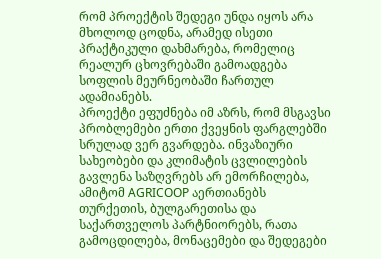რომ პროექტის შედეგი უნდა იყოს არა მხოლოდ ცოდნა, არამედ ისეთი პრაქტიკული დახმარება, რომელიც რეალურ ცხოვრებაში გამოადგება სოფლის მეურნეობაში ჩართულ ადამიანებს.
პროექტი ეფუძნება იმ აზრს, რომ მსგავსი პრობლემები ერთი ქვეყნის ფარგლებში სრულად ვერ გვარდება. ინვაზიური სახეობები და კლიმატის ცვლილების გავლენა საზღვრებს არ ემორჩილება, ამიტომ AGRICOOP აერთიანებს თურქეთის, ბულგარეთისა და საქართველოს პარტნიორებს, რათა გამოცდილება, მონაცემები და შედეგები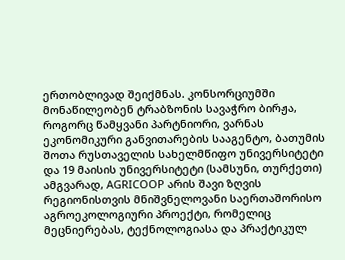ერთობლივად შეიქმნას. კონსორციუმში მონაწილეობენ ტრაბზონის სავაჭრო ბირჟა, როგორც წამყვანი პარტნიორი, ვარნას ეკონომიკური განვითარების სააგენტო, ბათუმის შოთა რუსთაველის სახელმწიფო უნივერსიტეტი და 19 მაისის უნივერსიტეტი (სამსუნი, თურქეთი)
ამგვარად, AGRICOOP არის შავი ზღვის რეგიონისთვის მნიშვნელოვანი საერთაშორისო აგროეკოლოგიური პროექტი, რომელიც მეცნიერებას, ტექნოლოგიასა და პრაქტიკულ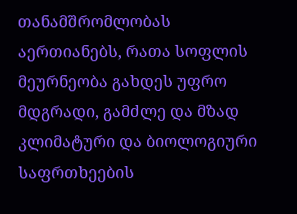თანამშრომლობას აერთიანებს, რათა სოფლის მეურნეობა გახდეს უფრო მდგრადი, გამძლე და მზად კლიმატური და ბიოლოგიური საფრთხეების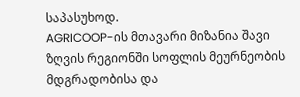საპასუხოდ.
AGRICOOP-ის მთავარი მიზანია შავი ზღვის რეგიონში სოფლის მეურნეობის მდგრადობისა და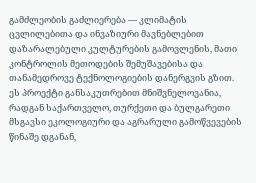გამძლეობის გაძლიერება — კლიმატის ცვლილებითა და ინვაზიური მავნებლებით დაზარალებული კულტურების გამოვლენის, მათი კონტროლის მეთოდების შემუშავებისა და თანამედროვე ტექნოლოგიების დანერგვის გზით. ეს პროექტი განსაკუთრებით მნიშვნელოვანია, რადგან საქართველო, თურქეთი და ბულგარეთი მსგავსი ეკოლოგიური და აგრარული გამოწვევების წინაშე დგანან,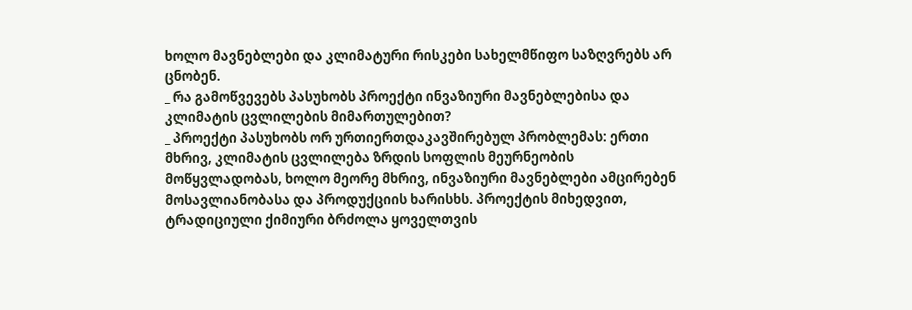ხოლო მავნებლები და კლიმატური რისკები სახელმწიფო საზღვრებს არ ცნობენ.
_ რა გამოწვევებს პასუხობს პროექტი ინვაზიური მავნებლებისა და კლიმატის ცვლილების მიმართულებით?
_ პროექტი პასუხობს ორ ურთიერთდაკავშირებულ პრობლემას: ერთი მხრივ, კლიმატის ცვლილება ზრდის სოფლის მეურნეობის მოწყვლადობას, ხოლო მეორე მხრივ, ინვაზიური მავნებლები ამცირებენ მოსავლიანობასა და პროდუქციის ხარისხს. პროექტის მიხედვით, ტრადიციული ქიმიური ბრძოლა ყოველთვის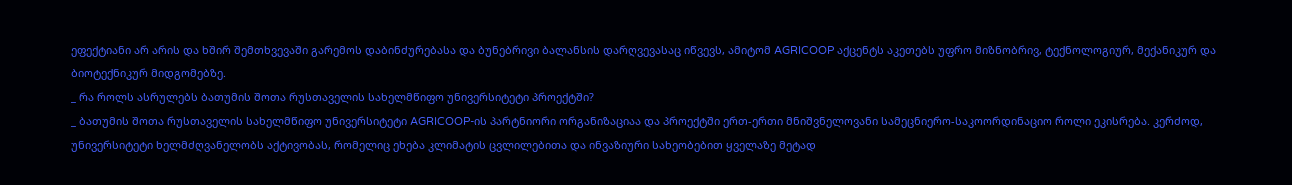ეფექტიანი არ არის და ხშირ შემთხვევაში გარემოს დაბინძურებასა და ბუნებრივი ბალანსის დარღვევასაც იწვევს, ამიტომ AGRICOOP აქცენტს აკეთებს უფრო მიზნობრივ, ტექნოლოგიურ, მექანიკურ და ბიოტექნიკურ მიდგომებზე.
_ რა როლს ასრულებს ბათუმის შოთა რუსთაველის სახელმწიფო უნივერსიტეტი პროექტში?
_ ბათუმის შოთა რუსთაველის სახელმწიფო უნივერსიტეტი AGRICOOP-ის პარტნიორი ორგანიზაციაა და პროექტში ერთ-ერთი მნიშვნელოვანი სამეცნიერო-საკოორდინაციო როლი ეკისრება. კერძოდ, უნივერსიტეტი ხელმძღვანელობს აქტივობას, რომელიც ეხება კლიმატის ცვლილებითა და ინვაზიური სახეობებით ყველაზე მეტად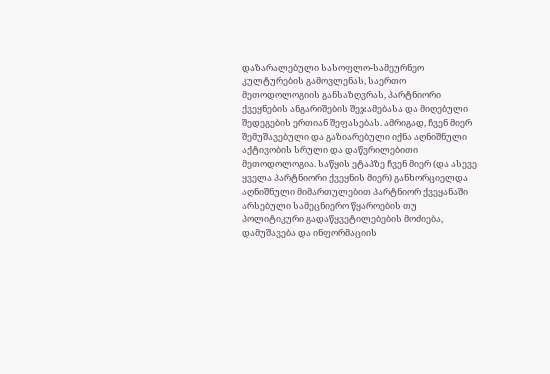დაზარალებული სასოფლო-სამეურნეო კულტურების გამოვლენას, საერთო მეთოდოლოგიის განსაზღვრას, პარტნიორი ქვეყნების ანგარიშების შეჯამებასა და მიღებული შედეგების ერთიან შეფასებას. ამრიგად, ჩვენ მიერ შემუშავებული და გაზიარებული იქნა აღნიშნული აქტივობის სრული და დაწვრილებითი მეთოდოლოგია. საწყის ეტაპზე ჩვენ მიერ (და ასევე ყველა პარტნიორი ქვეყნის მიერ) განხორციელდა აღნიშნული მიმართულებით პარტნიორ ქვეყანაში არსებული სამეცნიერო წყაროების თუ პოლიტიკური გადაწყვეტილებების მოძიება, დამუშავება და ინფორმაციის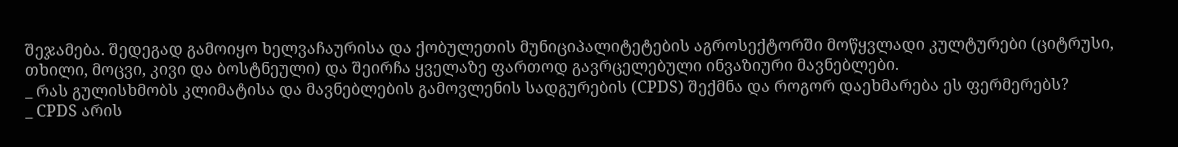შეჯამება. შედეგად გამოიყო ხელვაჩაურისა და ქობულეთის მუნიციპალიტეტების აგროსექტორში მოწყვლადი კულტურები (ციტრუსი, თხილი, მოცვი, კივი და ბოსტნეული) და შეირჩა ყველაზე ფართოდ გავრცელებული ინვაზიური მავნებლები.
_ რას გულისხმობს კლიმატისა და მავნებლების გამოვლენის სადგურების (CPDS) შექმნა და როგორ დაეხმარება ეს ფერმერებს?
_ CPDS არის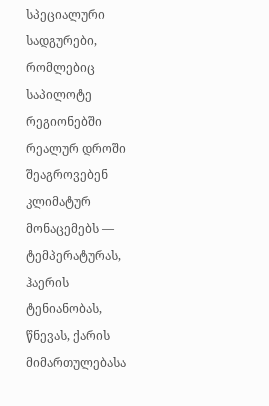სპეციალური სადგურები, რომლებიც საპილოტე რეგიონებში რეალურ დროში შეაგროვებენ კლიმატურ მონაცემებს — ტემპერატურას, ჰაერის ტენიანობას, წნევას, ქარის მიმართულებასა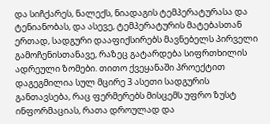და სიჩქარეს, ნალექს, ნიადაგის ტემპერატურასა და ტენიანობას, და ასევე, ტემპერატურის მატებასთან ერთად, სადგური დააფიქსირებს მავნებელს პირველი გამოჩენისთანავე, რაზეც გატარდება სიფრთხილის ადრეული ზომები. თითო ქვეყანაში პროექტით დაგეგმილია სულ მცირე 3 ასეთი სადგურის განთავსება, რაც ფერმერებს მისცემს უფრო ზუსტ ინფორმაციას, რათა დროულად და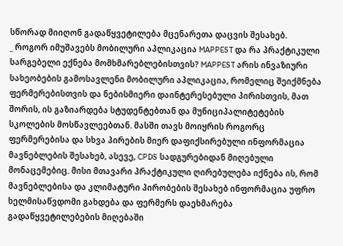სწორად მიიღონ გადაწყვეტილება მცენარეთა დაცვის შესახებ.
_ როგორ იმუშავებს მობილური აპლიკაცია MAPPEST და რა პრაქტიკული სარგებელი ექნება მომხმარებლებისთვის? MAPPEST არის ინვაზიური სახეობების გამოსავლენი მობილური აპლიკაცია, რომელიც შეიქმნება ფერმერებისთვის და ნებისმიერი დაინტერესებული პირისთვის, მათ შორის, ის გაზიარდება სტუდენტებთან და მუნიციპალიტეტების სკოლების მოსწავლეებთან. მასში თავს მოიყრის როგორც ფერმერებისა და სხვა პირების მიერ დაფიქსირებული ინფორმაცია მავნებლების შესახებ, ასევე, CPDS სადგურებიდან მიღებული მონაცემებიც. მისი მთავარი პრაქტიკული ღირებულება იქნება ის, რომ მავნებლებისა და კლიმატური პირობების შესახებ ინფორმაცია უფრო ხელმისაწვდომი გახდება და ფერმერს დაეხმარება გადაწყვეტილებების მიღებაში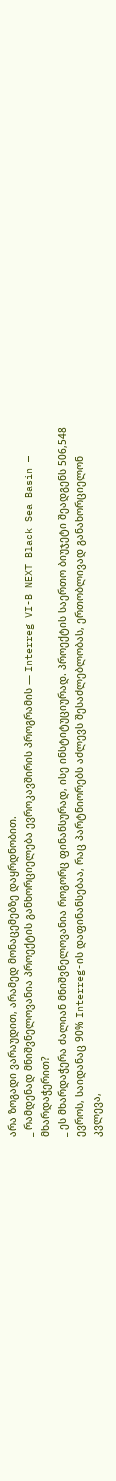არა ზოგადი ვარაუდით, არამედ მონაცემებზე დაყრდნობით.
_ რამდენად მნიშვნელოვანია პროექტის განხორციელება ევროკავშირის პროგრამის — Interreg VI-B NEXT Black Sea Basin — მხარდაჭერით?
_ ეს მხარდაჭერა ძალიან მნიშვნელოვანია როგორც ფინანსურად, ისე ინსტიტუციურად. პროექტის საერთო ბიუჯეტი შეადგენს 506,548 ევროს, საიდანაც 90% Interreg-ის დაფინანსებაა, რაც პარტნიორებს აძლევს შესაძლებლობას, ერთობლივად განახორციელონ კვლევა,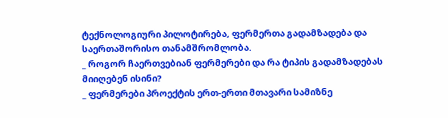ტექნოლოგიური პილოტირება, ფერმერთა გადამზადება და საერთაშორისო თანამშრომლობა.
_ როგორ ჩაერთვებიან ფერმერები და რა ტიპის გადამზადებას მიიღებენ ისინი?
_ ფერმერები პროექტის ერთ-ერთი მთავარი სამიზნე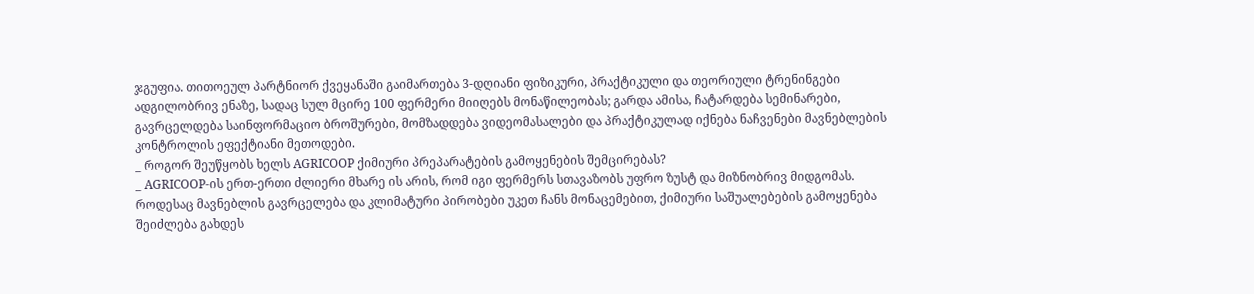ჯგუფია. თითოეულ პარტნიორ ქვეყანაში გაიმართება 3-დღიანი ფიზიკური, პრაქტიკული და თეორიული ტრენინგები ადგილობრივ ენაზე, სადაც სულ მცირე 100 ფერმერი მიიღებს მონაწილეობას; გარდა ამისა, ჩატარდება სემინარები, გავრცელდება საინფორმაციო ბროშურები, მომზადდება ვიდეომასალები და პრაქტიკულად იქნება ნაჩვენები მავნებლების კონტროლის ეფექტიანი მეთოდები.
_ როგორ შეუწყობს ხელს AGRICOOP ქიმიური პრეპარატების გამოყენების შემცირებას?
_ AGRICOOP-ის ერთ-ერთი ძლიერი მხარე ის არის, რომ იგი ფერმერს სთავაზობს უფრო ზუსტ და მიზნობრივ მიდგომას. როდესაც მავნებლის გავრცელება და კლიმატური პირობები უკეთ ჩანს მონაცემებით, ქიმიური საშუალებების გამოყენება შეიძლება გახდეს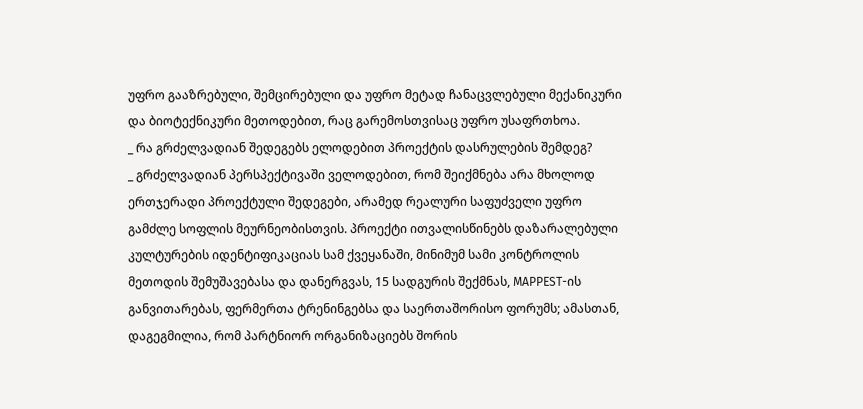უფრო გააზრებული, შემცირებული და უფრო მეტად ჩანაცვლებული მექანიკური და ბიოტექნიკური მეთოდებით, რაც გარემოსთვისაც უფრო უსაფრთხოა.
_ რა გრძელვადიან შედეგებს ელოდებით პროექტის დასრულების შემდეგ?
_ გრძელვადიან პერსპექტივაში ველოდებით, რომ შეიქმნება არა მხოლოდ ერთჯერადი პროექტული შედეგები, არამედ რეალური საფუძველი უფრო გამძლე სოფლის მეურნეობისთვის. პროექტი ითვალისწინებს დაზარალებული კულტურების იდენტიფიკაციას სამ ქვეყანაში, მინიმუმ სამი კონტროლის მეთოდის შემუშავებასა და დანერგვას, 15 სადგურის შექმნას, MAPPEST-ის განვითარებას, ფერმერთა ტრენინგებსა და საერთაშორისო ფორუმს; ამასთან, დაგეგმილია, რომ პარტნიორ ორგანიზაციებს შორის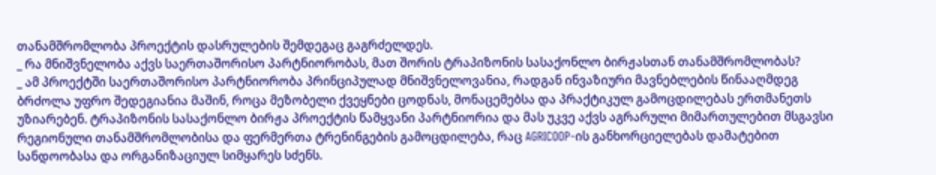თანამშრომლობა პროექტის დასრულების შემდეგაც გაგრძელდეს.
_ რა მნიშვნელობა აქვს საერთაშორისო პარტნიორობას, მათ შორის ტრაპიზონის სასაქონლო ბირჟასთან თანამშრომლობას?
_ ამ პროექტში საერთაშორისო პარტნიორობა პრინციპულად მნიშვნელოვანია, რადგან ინვაზიური მავნებლების წინააღმდეგ ბრძოლა უფრო შედეგიანია მაშინ, როცა მეზობელი ქვეყნები ცოდნას, მონაცემებსა და პრაქტიკულ გამოცდილებას ერთმანეთს უზიარებენ. ტრაპიზონის სასაქონლო ბირჟა პროექტის წამყვანი პარტნიორია და მას უკვე აქვს აგრარული მიმართულებით მსგავსი რეგიონული თანამშრომლობისა და ფერმერთა ტრენინგების გამოცდილება, რაც AGRICOOP-ის განხორციელებას დამატებით სანდოობასა და ორგანიზაციულ სიმყარეს სძენს.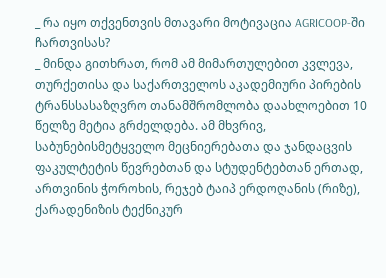_ რა იყო თქვენთვის მთავარი მოტივაცია AGRICOOP-ში ჩართვისას?
_ მინდა გითხრათ, რომ ამ მიმართულებით კვლევა, თურქეთისა და საქართველოს აკადემიური პირების ტრანსსასაზღვრო თანამშრომლობა დაახლოებით 10 წელზე მეტია გრძელდება. ამ მხვრივ, საბუნებისმეტყველო მეცნიერებათა და ჯანდაცვის ფაკულტეტის წევრებთან და სტუდენტებთან ერთად, ართვინის ჭოროხის, რეჯებ ტაიპ ერდოღანის (რიზე), ქარადენიზის ტექნიკურ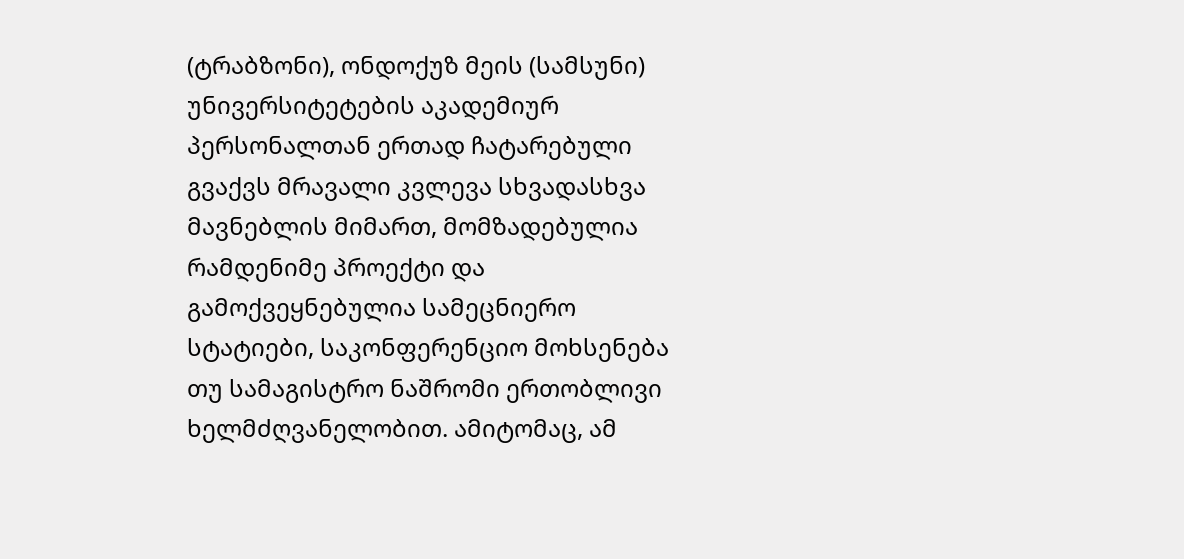(ტრაბზონი), ონდოქუზ მეის (სამსუნი) უნივერსიტეტების აკადემიურ პერსონალთან ერთად ჩატარებული გვაქვს მრავალი კვლევა სხვადასხვა მავნებლის მიმართ, მომზადებულია რამდენიმე პროექტი და გამოქვეყნებულია სამეცნიერო სტატიები, საკონფერენციო მოხსენება თუ სამაგისტრო ნაშრომი ერთობლივი ხელმძღვანელობით. ამიტომაც, ამ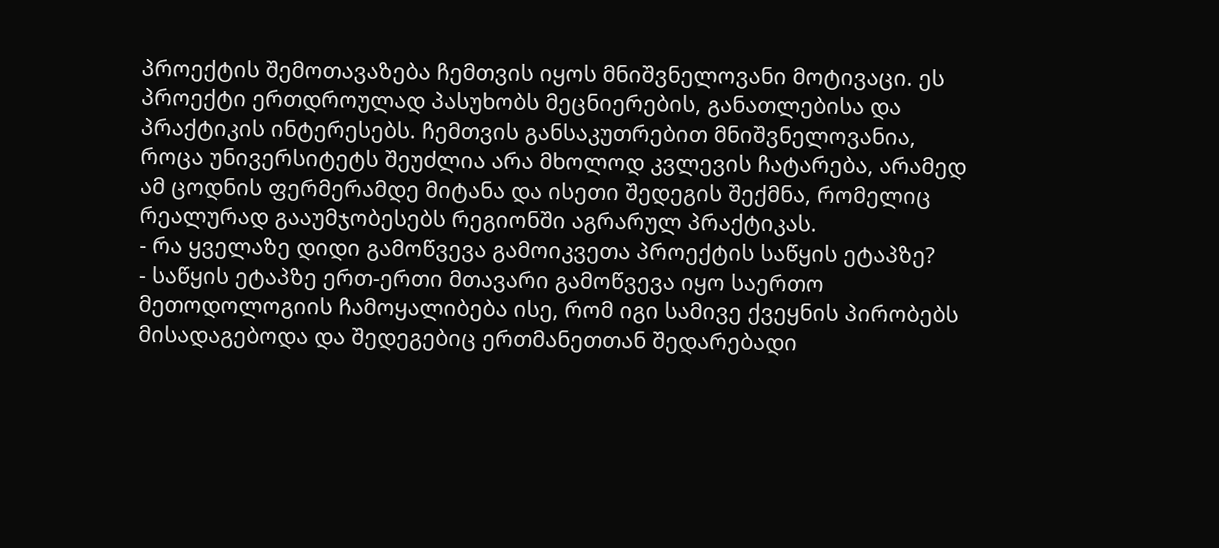პროექტის შემოთავაზება ჩემთვის იყოს მნიშვნელოვანი მოტივაცი. ეს პროექტი ერთდროულად პასუხობს მეცნიერების, განათლებისა და პრაქტიკის ინტერესებს. ჩემთვის განსაკუთრებით მნიშვნელოვანია, როცა უნივერსიტეტს შეუძლია არა მხოლოდ კვლევის ჩატარება, არამედ ამ ცოდნის ფერმერამდე მიტანა და ისეთი შედეგის შექმნა, რომელიც რეალურად გააუმჯობესებს რეგიონში აგრარულ პრაქტიკას.
- რა ყველაზე დიდი გამოწვევა გამოიკვეთა პროექტის საწყის ეტაპზე?
- საწყის ეტაპზე ერთ-ერთი მთავარი გამოწვევა იყო საერთო მეთოდოლოგიის ჩამოყალიბება ისე, რომ იგი სამივე ქვეყნის პირობებს მისადაგებოდა და შედეგებიც ერთმანეთთან შედარებადი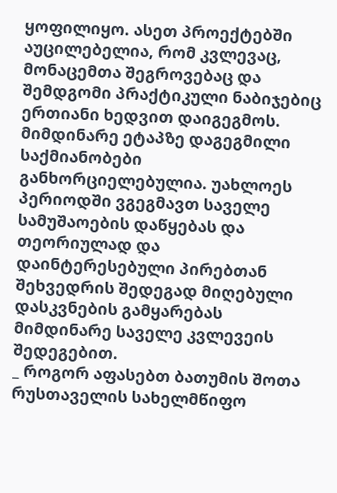ყოფილიყო. ასეთ პროექტებში აუცილებელია, რომ კვლევაც, მონაცემთა შეგროვებაც და შემდგომი პრაქტიკული ნაბიჯებიც ერთიანი ხედვით დაიგეგმოს. მიმდინარე ეტაპზე დაგეგმილი საქმიანობები განხორციელებულია. უახლოეს პერიოდში ვგეგმავთ საველე სამუშაოების დაწყებას და თეორიულად და დაინტერესებული პირებთან შეხვედრის შედეგად მიღებული დასკვნების გამყარებას მიმდინარე საველე კვლევეის შედეგებით.
_ როგორ აფასებთ ბათუმის შოთა რუსთაველის სახელმწიფო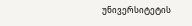უნივერსიტეტის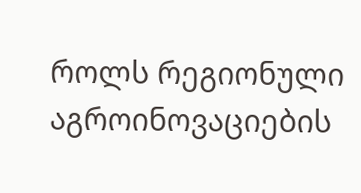როლს რეგიონული აგროინოვაციების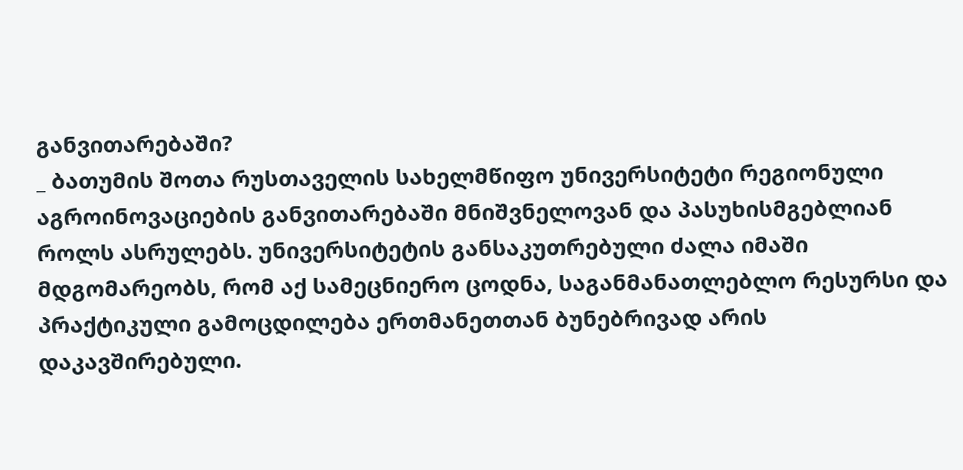განვითარებაში?
_ ბათუმის შოთა რუსთაველის სახელმწიფო უნივერსიტეტი რეგიონული აგროინოვაციების განვითარებაში მნიშვნელოვან და პასუხისმგებლიან როლს ასრულებს. უნივერსიტეტის განსაკუთრებული ძალა იმაში მდგომარეობს, რომ აქ სამეცნიერო ცოდნა, საგანმანათლებლო რესურსი და პრაქტიკული გამოცდილება ერთმანეთთან ბუნებრივად არის დაკავშირებული.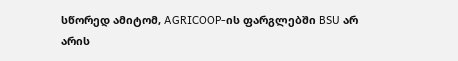სწორედ ამიტომ, AGRICOOP-ის ფარგლებში BSU არ არის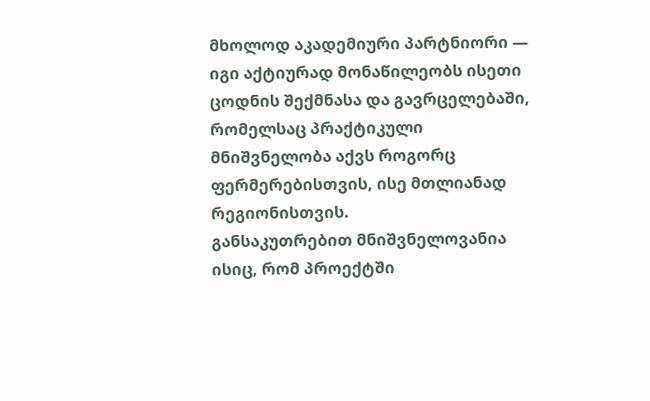მხოლოდ აკადემიური პარტნიორი — იგი აქტიურად მონაწილეობს ისეთი ცოდნის შექმნასა და გავრცელებაში, რომელსაც პრაქტიკული მნიშვნელობა აქვს როგორც ფერმერებისთვის, ისე მთლიანად რეგიონისთვის.
განსაკუთრებით მნიშვნელოვანია ისიც, რომ პროექტში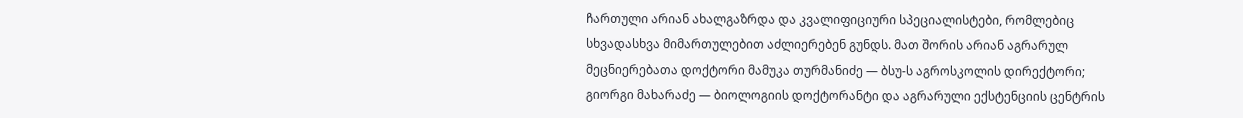ჩართული არიან ახალგაზრდა და კვალიფიციური სპეციალისტები, რომლებიც სხვადასხვა მიმართულებით აძლიერებენ გუნდს. მათ შორის არიან აგრარულ მეცნიერებათა დოქტორი მამუკა თურმანიძე — ბსუ-ს აგროსკოლის დირექტორი; გიორგი მახარაძე — ბიოლოგიის დოქტორანტი და აგრარული ექსტენციის ცენტრის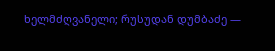ხელმძღვანელი; რუსუდან დუმბაძე —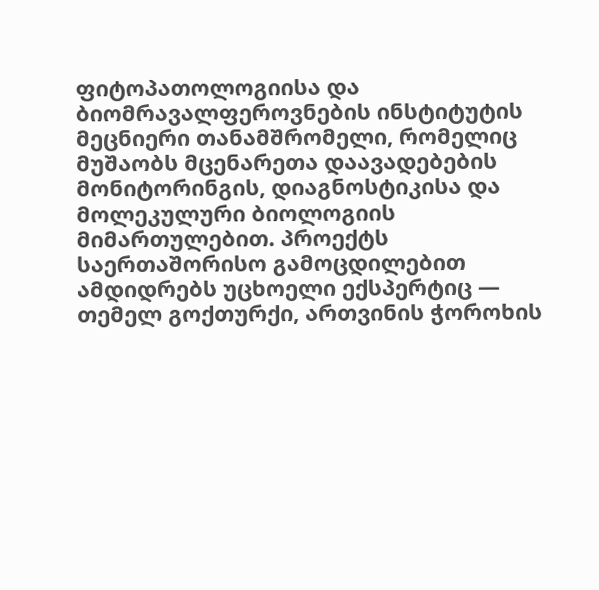ფიტოპათოლოგიისა და ბიომრავალფეროვნების ინსტიტუტის მეცნიერი თანამშრომელი, რომელიც მუშაობს მცენარეთა დაავადებების მონიტორინგის, დიაგნოსტიკისა და მოლეკულური ბიოლოგიის მიმართულებით. პროექტს საერთაშორისო გამოცდილებით ამდიდრებს უცხოელი ექსპერტიც — თემელ გოქთურქი, ართვინის ჭოროხის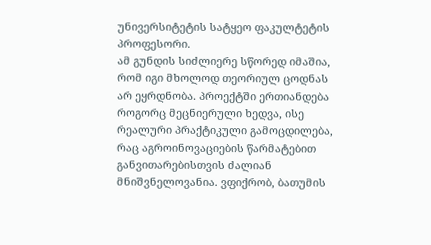უნივერსიტეტის სატყეო ფაკულტეტის პროფესორი.
ამ გუნდის სიძლიერე სწორედ იმაშია, რომ იგი მხოლოდ თეორიულ ცოდნას არ ეყრდნობა. პროექტში ერთიანდება როგორც მეცნიერული ხედვა, ისე რეალური პრაქტიკული გამოცდილება, რაც აგროინოვაციების წარმატებით განვითარებისთვის ძალიან მნიშვნელოვანია. ვფიქრობ, ბათუმის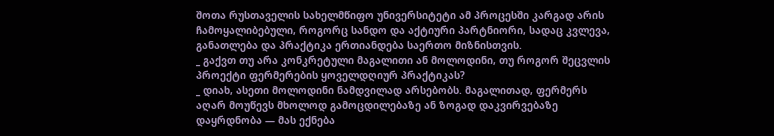შოთა რუსთაველის სახელმწიფო უნივერსიტეტი ამ პროცესში კარგად არის ჩამოყალიბებული, როგორც სანდო და აქტიური პარტნიორი, სადაც კვლევა, განათლება და პრაქტიკა ერთიანდება საერთო მიზნისთვის.
_ გაქვთ თუ არა კონკრეტული მაგალითი ან მოლოდინი, თუ როგორ შეცვლის პროექტი ფერმერების ყოველდღიურ პრაქტიკას?
_ დიახ, ასეთი მოლოდინი ნამდვილად არსებობს. მაგალითად, ფერმერს აღარ მოუწევს მხოლოდ გამოცდილებაზე ან ზოგად დაკვირვებაზე დაყრდნობა — მას ექნება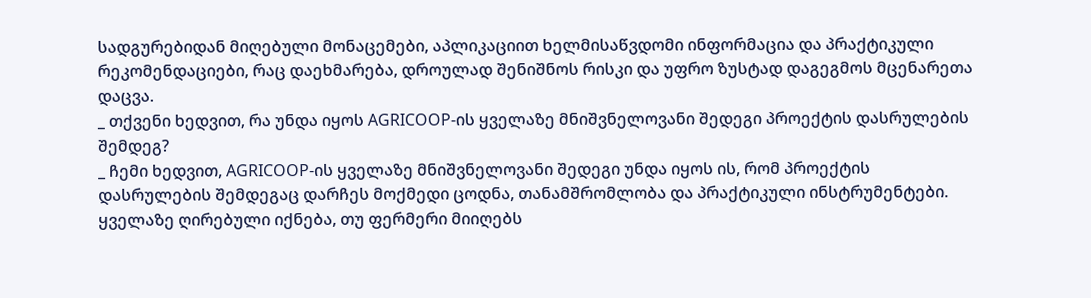სადგურებიდან მიღებული მონაცემები, აპლიკაციით ხელმისაწვდომი ინფორმაცია და პრაქტიკული რეკომენდაციები, რაც დაეხმარება, დროულად შენიშნოს რისკი და უფრო ზუსტად დაგეგმოს მცენარეთა დაცვა.
_ თქვენი ხედვით, რა უნდა იყოს AGRICOOP-ის ყველაზე მნიშვნელოვანი შედეგი პროექტის დასრულების შემდეგ?
_ ჩემი ხედვით, AGRICOOP-ის ყველაზე მნიშვნელოვანი შედეგი უნდა იყოს ის, რომ პროექტის დასრულების შემდეგაც დარჩეს მოქმედი ცოდნა, თანამშრომლობა და პრაქტიკული ინსტრუმენტები. ყველაზე ღირებული იქნება, თუ ფერმერი მიიღებს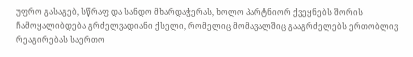უფრო გასაგებ, სწრაფ და სანდო მხარდაჭერას, ხოლო პარტნიორ ქვეყნებს შორის ჩამოყალიბდება გრძელვადიანი ქსელი, რომელიც მომავალშიც გააგრძელებს ერთობლივ რეაგირებას საერთო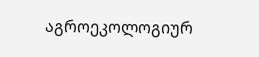აგროეკოლოგიურ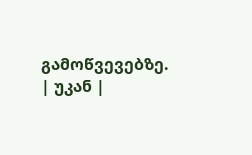გამოწვევებზე.
| უკან |